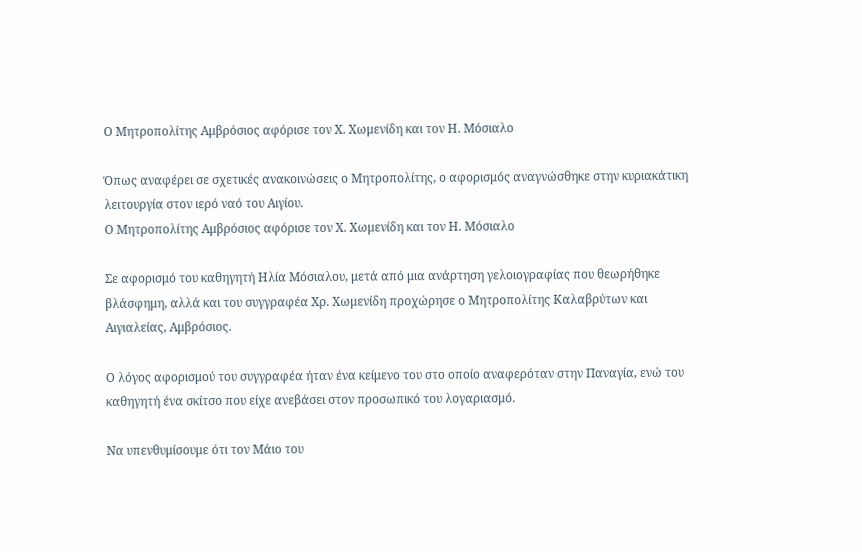Ο Μητροπολίτης Αμβρόσιος αφόρισε τον Χ. Χωμενίδη και τον Η. Μόσιαλο

Όπως αναφέρει σε σχετικές ανακοινώσεις ο Μητροπολίτης, ο αφορισμός αναγνώσθηκε στην κυριακάτικη λειτουργία στον ιερό ναό του Αιγίου.
Ο Μητροπολίτης Αμβρόσιος αφόρισε τον Χ. Χωμενίδη και τον Η. Μόσιαλο

Σε αφορισμό του καθηγητή Ηλία Μόσιαλου, μετά από μια ανάρτηση γελοιογραφίας που θεωρήθηκε βλάσφημη, αλλά και του συγγραφέα Χρ. Χωμενίδη προχώρησε ο Μητροπολίτης Καλαβρύτων και Αιγιαλείας, Αμβρόσιος.

Ο λόγος αφορισμού του συγγραφέα ήταν ένα κείμενο του στο οποίο αναφερόταν στην Παναγία, ενώ του καθηγητή ένα σκίτσο που είχε ανεβάσει στον προσωπικό του λογαριασμό.

Να υπενθυμίσουμε ότι τον Μάιο του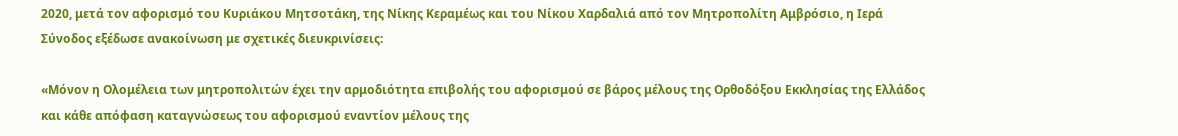2020, μετά τον αφορισμό του Κυριάκου Μητσοτάκη, της Νίκης Κεραμέως και του Νίκου Χαρδαλιά από τον Μητροπολίτη Αμβρόσιο, η Ιερά Σύνοδος εξέδωσε ανακοίνωση με σχετικές διευκρινίσεις:

«Μόνον η Ολομέλεια των μητροπολιτών έχει την αρμοδιότητα επιβολής του αφορισμού σε βάρος μέλους της Ορθοδόξου Εκκλησίας της Ελλάδος και κάθε απόφαση καταγνώσεως του αφορισμού εναντίον μέλους της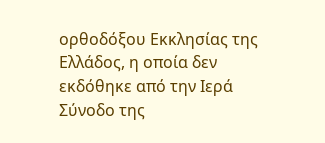ορθοδόξου Εκκλησίας της Ελλάδος, η οποία δεν εκδόθηκε από την Ιερά Σύνοδο της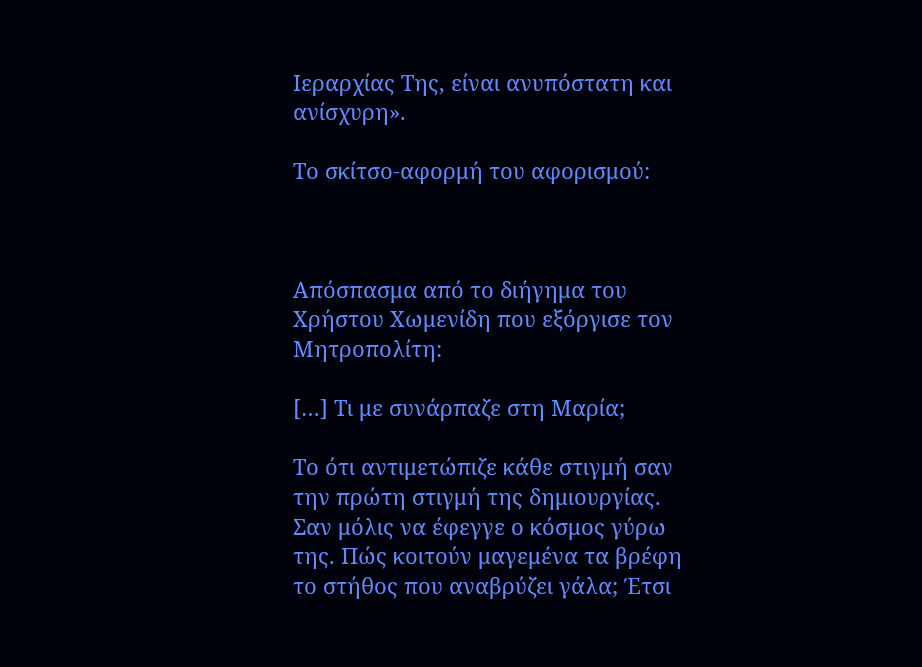Ιεραρχίας Της, είναι ανυπόστατη και ανίσχυρη».

Το σκίτσο-αφορμή του αφορισμού:



Απόσπασμα από το διήγημα του Χρήστου Χωμενίδη που εξόργισε τον Μητροπολίτη:

[…] Τι με συνάρπαζε στη Μαρία;

Το ότι αντιμετώπιζε κάθε στιγμή σαν την πρώτη στιγμή της δημιουργίας. Σαν μόλις να έφεγγε ο κόσμος γύρω της. Πώς κοιτούν μαγεμένα τα βρέφη το στήθος που αναβρύζει γάλα; Έτσι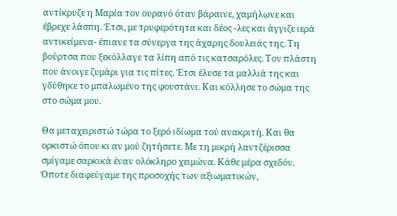αντίκρυζε η Μαρία τον ουρανό όταν βάραινε, χαμήλωνε και έβρεχε λάσπη. Έτσι, με τρυφερότητα και δέος -λες και άγγιζε ιερά αντικείμενα- έπιανε τα σύνεργα της άχαρης δουλειάς της. Τη βούρτσα που ξεκόλλαγε τα λίπη από τις κατσαρόλες. Τον πλάστη που άνοιγε ζυμάρι για τις πίτες. Έτσι έλυσε τα μαλλιά της και γδύθηκε το μπαλωμένο της φουστάνι. Και κόλλησε το σώμα της στο σώμα μου.

Θα μεταχειριστώ τώρα το ξερό ιδίωμα τού ανακριτή. Και θα ορκιστώ όπου κι αν μού ζητήσετε. Με τη μικρή λαντζέρισσα σμίγαμε σαρκικά έναν ολόκληρο χειμώνα. Κάθε μέρα σχεδόν. Όποτε διαφεύγαμε της προσοχής των αξιωματικών,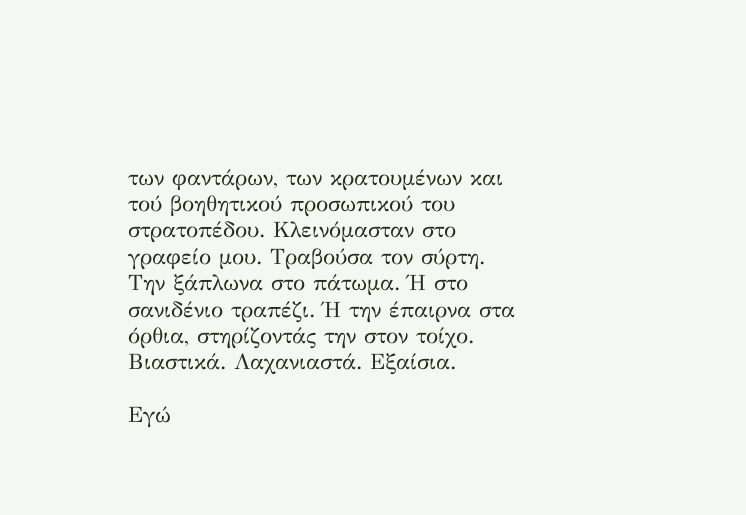των φαντάρων, των κρατουμένων και τού βοηθητικού προσωπικού του στρατοπέδου. Κλεινόμασταν στο γραφείο μου. Τραβούσα τον σύρτη. Την ξάπλωνα στο πάτωμα. Ή στο σανιδένιο τραπέζι. Ή την έπαιρνα στα όρθια, στηρίζοντάς την στον τοίχο. Βιαστικά. Λαχανιαστά. Εξαίσια.

Εγώ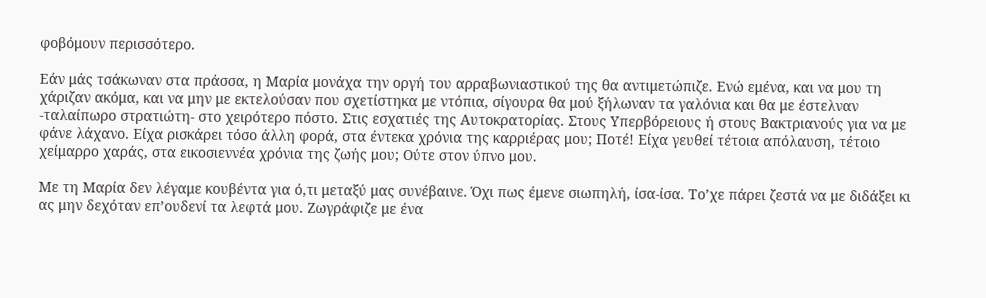φοβόμουν περισσότερο.

Εάν μάς τσάκωναν στα πράσσα, η Μαρία μονάχα την οργή του αρραβωνιαστικού της θα αντιμετώπιζε. Ενώ εμένα, και να μου τη χάριζαν ακόμα, και να μην με εκτελούσαν που σχετίστηκα με ντόπια, σίγουρα θα μού ξήλωναν τα γαλόνια και θα με έστελναν -ταλαίπωρο στρατιώτη- στο χειρότερο πόστο. Στις εσχατιές της Αυτοκρατορίας. Στους Υπερβόρειους ή στους Βακτριανούς για να με φάνε λάχανο. Είχα ρισκάρει τόσο άλλη φορά, στα έντεκα χρόνια της καρριέρας μου; Ποτέ! Είχα γευθεί τέτοια απόλαυση, τέτοιο χείμαρρο χαράς, στα εικοσιεννέα χρόνια της ζωής μου; Ούτε στον ύπνο μου.

Με τη Μαρία δεν λέγαμε κουβέντα για ό,τι μεταξύ μας συνέβαινε. Όχι πως έμενε σιωπηλή, ίσα-ίσα. Το’χε πάρει ζεστά να με διδάξει κι ας μην δεχόταν επ’ουδενί τα λεφτά μου. Ζωγράφιζε με ένα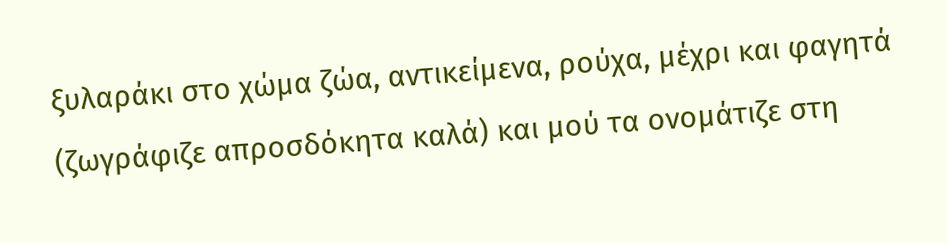ξυλαράκι στο χώμα ζώα, αντικείμενα, ρούχα, μέχρι και φαγητά (ζωγράφιζε απροσδόκητα καλά) και μού τα ονομάτιζε στη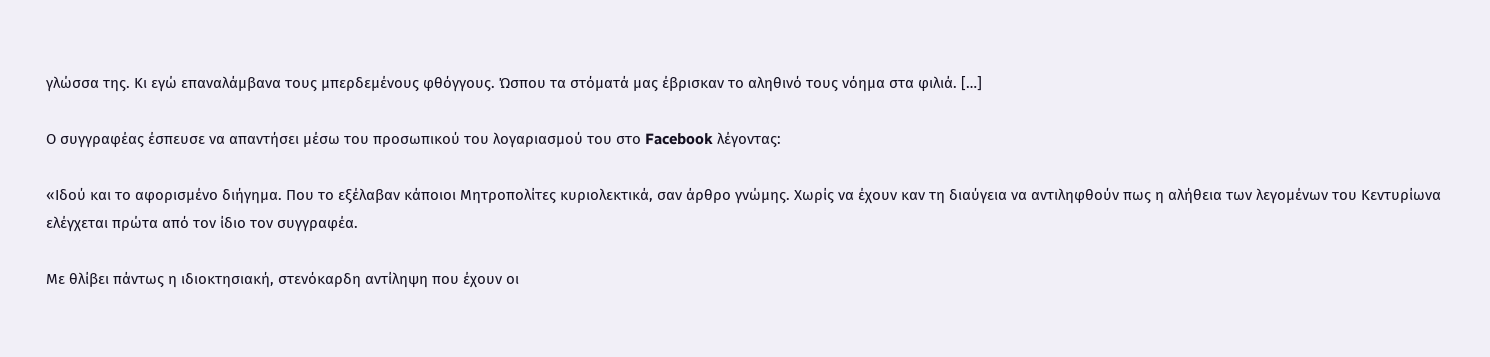γλώσσα της. Κι εγώ επαναλάμβανα τους μπερδεμένους φθόγγους. Ώσπου τα στόματά μας έβρισκαν το αληθινό τους νόημα στα φιλιά. […]

Ο συγγραφέας έσπευσε να απαντήσει μέσω του προσωπικού του λογαριασμού του στο Facebook λέγοντας:

«Ιδού και το αφορισμένο διήγημα. Που το εξέλαβαν κάποιοι Μητροπολίτες κυριολεκτικά, σαν άρθρο γνώμης. Χωρίς να έχουν καν τη διαύγεια να αντιληφθούν πως η αλήθεια των λεγομένων του Κεντυρίωνα ελέγχεται πρώτα από τον ίδιο τον συγγραφέα.

Με θλίβει πάντως η ιδιοκτησιακή, στενόκαρδη αντίληψη που έχουν οι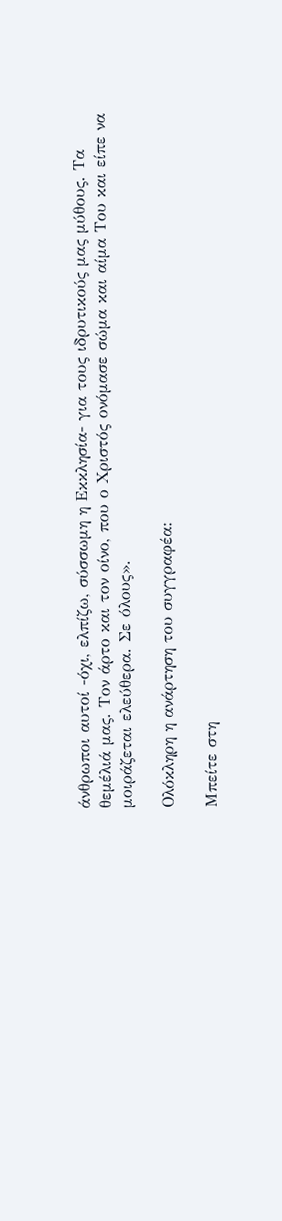άνθρωποι αυτοί -όχι, ελπίζω, σύσσωμη η Εκκλησία- για τους ιδρυτικούς μας μύθους. Τα θεμέλιά μας. Τον άρτο και τον οίνο, που ο Χριστός ονόμασε σώμα και αίμα Του και είπε να μοιράζεται ελεύθερα. Σε όλους».

Ολόκληρη η ανάρτηση του συγγραφέα:

Μπείτε στη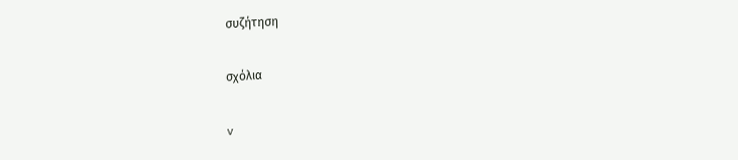συζήτηση

σχόλια

v